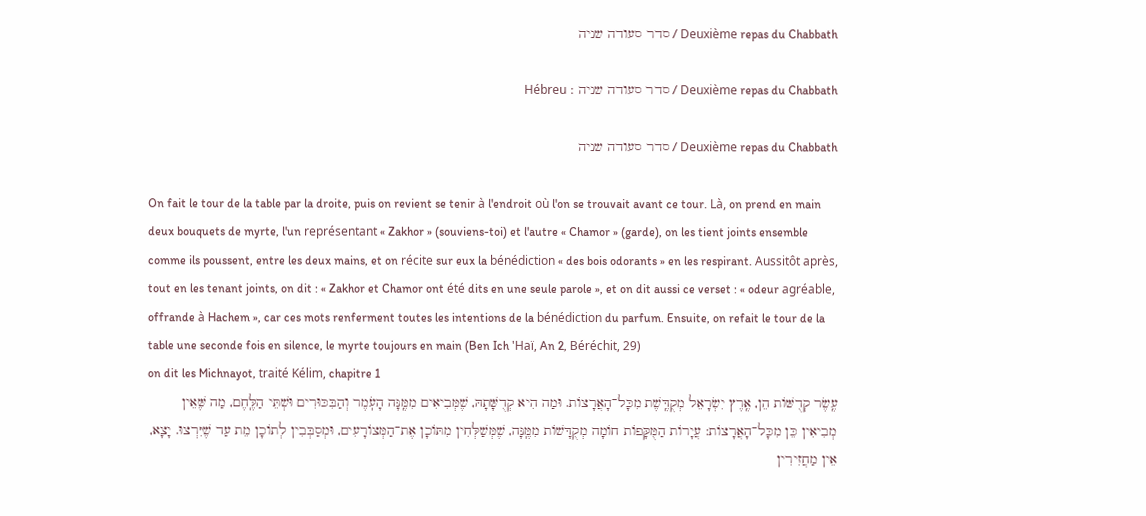Deuxième repas du Chabbath / סדר סעודה שניה

Deuxième repas du Chabbath / סדר סעודה שניה : Hébreu

Deuxième repas du Chabbath / סדר סעודה שניה

On fait le tour de la table par la droite, puis on revient se tenir à l'endroit où l'on se trouvait avant ce tour. Là, on prend en main deux bouquets de myrte, l'un représentant « Zakhor » (souviens-toi) et l'autre « Chamor » (garde), on les tient joints ensemble comme ils poussent, entre les deux mains, et on récite sur eux la bénédiction « des bois odorants » en les respirant. Aussitôt après, tout en les tenant joints, on dit : « Zakhor et Chamor ont été dits en une seule parole », et on dit aussi ce verset : « odeur agréable, offrande à Hachem », car ces mots renferment toutes les intentions de la bénédiction du parfum. Ensuite, on refait le tour de la table une seconde fois en silence, le myrte toujours en main (Ben Ich 'Haï, An 2, Béréchit, 29)
on dit les Michnayot, traité Kélim, chapitre 1
עֶֽשֶׂר קְדֻשּׁוֹת הֵן, אֶֽרֶץ יִשְׂרָאֵל מְקֻדֶּֽשֶׁת מִכָּל־הָאֲרָצוֹת. וּמַה הִיא קְדֻשָּׁתָהּ, שֶׁמְּבִיאִים מִמֶּֽנָּה הָעֹֽמֶר וְהַבִּכּוּרִים וּשְׁתֵּי הַלֶּֽחֶם, מַה שֶּׁאֵין מְבִיאִין כֵּן מִכָּל־הָאֲרָצוֹת: עֲיָרוֹת הַמֻּקָּפוֹת חוֹמָה מְקֻדָּשׁוֹת מִמֶּֽנָּה, שֶׁמְּשַׁלְּחִין מִתּוֹכָן אֶת־הַמְּצוֹרָעִים, וּמְסַבְּבִין לְתוֹכָן מֵת עַד שֶׁיִּרְצוּ. יָצָא, אֵין מַחֲזִירִין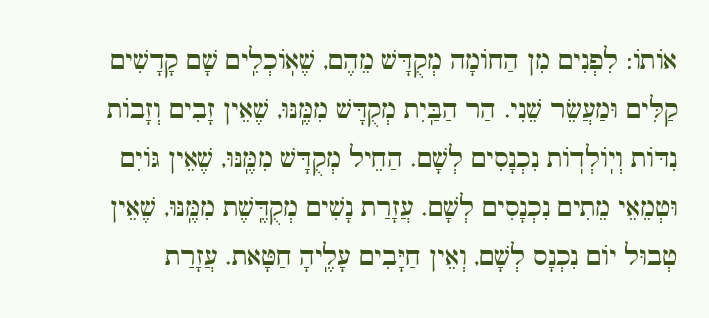אוֹתוֹ: לִפְנִים מִן הַחוֹמָה מְקֻדָּשׁ מֵהֶם, שֶׁאֽוֹכְלִֽים שָׁם קָדָשִׁים קַלִּים וּמַעֲשֵׂר שֵׁנִי. הַר הַבַּֽיִת מְקֻדָּשׁ מִמֶּֽנּוּ, שֶׁאֵין זָבִים וְזָבוֹת נִדּוֹת וְיֽוֹלְדֽוֹת נִכְנָסִים לְשָׁם. הַחֵיל מְקֻדָּשׁ מִמֶּֽנּוּ, שֶׁאֵין גּוֹיִם וּטְמֵאֵי מֵתִים נִכְנָסִים לְשָׁם. עֲזָרַת נָשִׁים מְקֻדֶּֽשֶׁת מִמֶּֽנּוּ, שֶׁאֵין טְבוּל יוֹם נִכְנָס לְשָׁם, וְאֵין חַיָּבִים עָלֶֽיהָ חַטָּאת. עֲזָרַת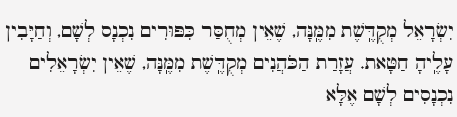יִשְׂרָאֵל מְקֻדֶּֽשֶׁת מִמֶּֽנָּה, שֶׁאֵין מְחֻסַּר כִּפּוּרִים נִכְנָס לְשָׁם, וְחַיָּבִין עָלֶֽיהָ חַטָּאת. עֲזָרַת הַכֹּהֲנִים מְקֻדֶּֽשֶׁת מִמֶּֽנָּה, שֶׁאֵין יִשְׂרָאֵלִים נִכְנָסִים לְשָׁם אֶלָּא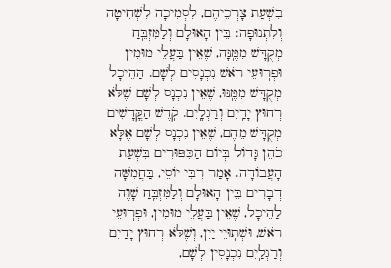בִשְׁעַת צָרְכֵיהֶם, לִסְמִיכָה לִשְׁחִיטָה וְלִתְנוּפָה: בֵּין הָאוּלָם וְלַמִּזְבֵּֽחַ מְקֻדָּשׁ מִמֶּֽנָּה, שֶׁאֵין בַּעֲלֵי מוּמִין וּפְרֽוּעֵי רֹאשׁ נִכְנָסִים לְשָׁם. הַהֵיכָל מְקֻדָּשׁ מִמֶּֽנּוּ, שֶׁאֵין נִכְנָס לְשָׁם שֶׁלֹּא רְחוּץ יָדַֽיִם וְרַגְלָֽיִם. קֹֽדֶשׁ הַקֳּדָשִׁים מְקֻדָּשׁ מֵהֶם, שֶׁאֵין נִכְנָס לְשָׁם אֶלָּא כֹהֵן גָּדוֹל בְּיוֹם הַכִּפּוּרִים בִּשְׁעַת הָעֲבוֹדָה. אָמַר רִבִּי יוֹסֵי, בַּחֲמִשָּׁה דְבָרִים בֵּין הָאוּלָם וְלַמִּזְבֵּֽחַ שָׁוֶה לַהֵיכָל, שֶׁאֵין בַּעֲלֵי מוּמִין, וּפְרֽוּעֵי רֹאשׁ, וּשְׁתֽוּיֵי יַיִן, וְשֶׁלֹּא רְחוּץ יָדַיִם וְרַגְלַֽיִם נִכְנָסִין לְשָׁם,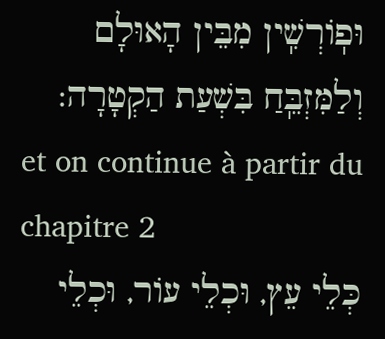וּפֽוֹרְשִֽׁין מִבֵּין הָאוּלָם וְלַמִּזְבֵּֽחַ בִּשְׁעַת הַקְטָרָה:
et on continue à partir du chapitre 2
כְּלֵי עֵץ, וּכְלֵי עוֹר, וּכְלֵי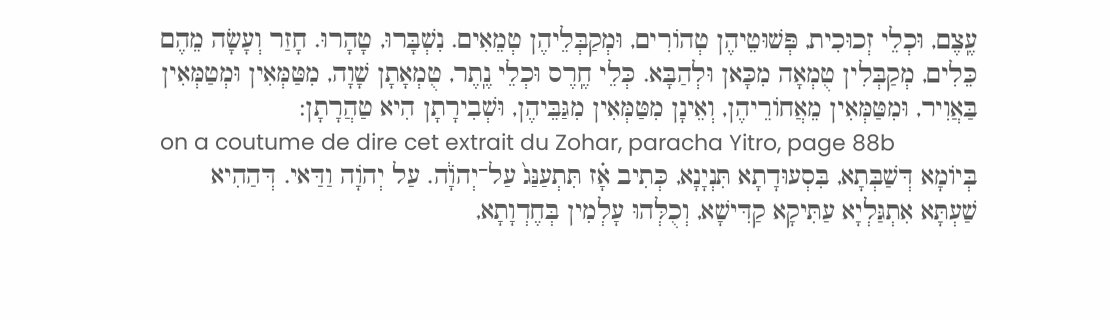עֶֽצֶם, וּכְלֵי זְכוּכִית, פְּשׁוּטֵיהֶן טְהוֹרִים, וּמְקַבְּלֵיהֶן טְמֵאִים. נִשְׁבָּרוּ, טָהָרוּ. חָזַר וְעָשָׂה מֵהֶם כֵּלִים, מְקַבְּלִין טֻמְאָה מִכָּאן וּלְהַבָּא. כְּלֵי חֶֽרֶס וּכְלֵי נֶֽתֶר, טֻמְאָתָן שָׁוָה, מִטַּמְּאִין וּמְטַמְּאִין בַּאֲוִיר, וּמִטַּמְּאִין מֵאֲחוֹרֵיהֶן, וְאֵינָן מִטַּמְּאִין מִגַּבֵּיהֶן, וּשְׁבִירָתָן הִיא טַהֲרָתָן:
on a coutume de dire cet extrait du Zohar, paracha Yitro, page 88b
בְּיוֹמָא דְּשַׁבְּתָא, בִּסְעוּדָתָא תִּנְיָנָא, כְּתִיב אָ֗ז תִּתְעַנַּג֙ עַל־יְהֹוָ֔ה. עַל יְהֹוָה וַדַּאי. דְּהַהִיא שַׁעְתָּא אִתְגַּלְיָא עַתִּיקָא קַדִּישָׁא, וְכֻלְּהוּ עָלְמִין בְּחֶדְוָתָא,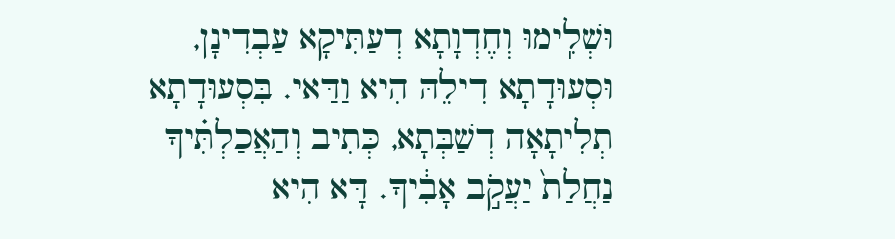וּשְׁלִֽימוּ וְחֶדְוָתָא דְעַתִּיקָא עַבְדִינָן, וּסְעוּדָתָא דִילֵהּ הִיא וַדַּאי. בִּסְעוּדָתָא תְלִיתָאָה דְשַׁבְּתָא, כְּתִיב וְהַאֲכַלְתִּ֗יךָ נַחֲלַת֙ יַעֲקֹ֣ב אָבִ֔יךָ. דָּא הִיא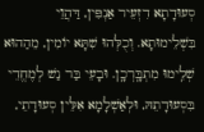סְעוּדָתָא דִזְעֵיר אַנְפִּין, דַּהֲוֵי בִּשְׁלֵימוּתָא. וְכֻלְּהוּ שִׁתָּא יוֹמִין, מֵהַהוּא שְׁלִֽימוּ מִתְבָּֽרְכָֽן. וּבָעֵי בַּר נַשׁ לְמֶחֱדֵי בִּסְעוּדָתֵהּ, וּלְאַשְׁלָמָא אִלֵּין סְעוּדָתֵי,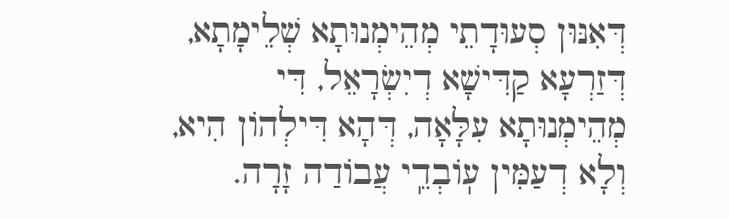דְּאִנּוּן סְעוּדָתֵי מְהֵימְנוּתָא שְׁלֵימָתָא, דְּזַרְעָא קַדִּישָׁא דְיִשְׂרָאֵל, דִּי מְהֵימְנוּתָא עִלָּאָה, דְּהָא דִּילְהוֹן הִיא, וְלָא דְעַמִּין עֽוֹבְדֵֽי עֲבוֹדַה זָרָה.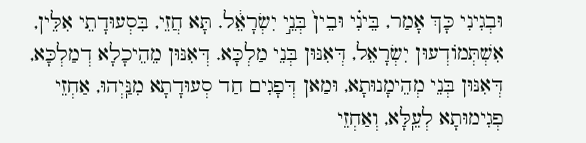וּבְגִינִי כָּךְ אָמַר, בֵּינִ֗י וּבֵין֙ בְּנֵ֣י יִשְׂרָאֵ֔ל. תָּא חֲזֵי, בִּסְעוּדָתֵי אִלֵּין, אִשְׁתְּמוֹדְעוּן יִשְׂרָאֵל, דְּאִנּוּן בְּנֵי מַלְכָּא. דְּאִנּוּן מֵהֵיכָלָא דְמַלְכָּא, דְּאִנּוּן בְּנֵי מְהֵימָנוּתָא, וּמַאן דְּפָגִים חַד סְעוּדָתָא מִנַּֽיְהוּ, אַחְזֵי פְגִימוּתָא לְעֵֽלָּא, וְאַחְזֵי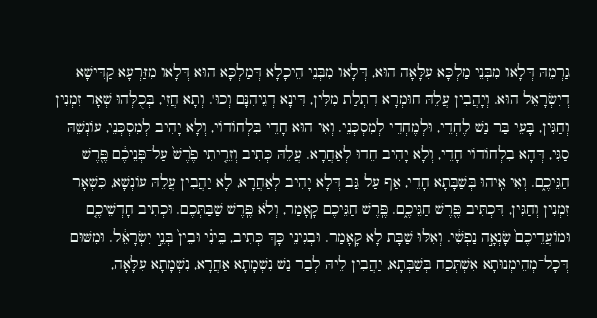גַרְמֵהּ דְּלָאו מִבְּנֵי מַלְכָּא עִלָּאָה הוּא, דְּלָאו מִבְּנֵי הֵיכָלָא דְּמַלְכָּא הוּא דְּלָאו מִזַּרְעָא קַדִּישָׁא דְיִשְׂרָאֵל הוּא. וְיָהֲבִין עֲלֵהּ חוּמְרָא דִתְלַת מִלִּין, דִּינָא דְגֵיהִנָּם וְכוּ'. וְתָא חֲזִי, בְּכֻלְּהוּ שְׁאָר זִמְנִין וְחַגִּין, בָּעֵי בַּר נַשׁ לֶחְדֵי, וּלְמֶחְדֵי לְמִסְכְּנֵי. וְאִי הוּא חָדֵי בִּלְחוֹדוֹי, וְלָא יָהִיב לְמִסְכְּנֵי, עוֹנְשֵׁהּ סַגִּי, דְּהָא בִלְחוֹדוֹי חָדֵי, וְלָא יָהִיב חֵדוּ לְאַחֲרָא. עֲלֵהּ כְּתִיב וְזֵרִ֤יתִי פֶ֙רֶשׁ֙ עַל־פְּנֵיכֶ֔ם פֶּ֖רֶשׁ חַגֵּיכֶ֑ם. וְאִי אִֽיהוּ בְּשַׁבָּתָא חָדֵי, אַף עַל גַּב דְּלָא יָהִיב לְאַחֲרָא, לָא יַהֲבִין עֲלֵהּ עוֹנְשָׁא, כִּשְׁאָר זִמְנִין וְחַגִּין, דִּכְתִּיב פֶּ֖רֶשׁ חַגֵּיכֶ֑ם. פֶּֽרֶשׁ חַגֵּיכֶם קָאָמַר, וְלֹא פֶּֽרֶשׁ שַׁבַּתְּכֶם. וּכְתִיב חָדְשֵׁיכֶ֤ם וּמוֹעֲדֵיכֶם֙ שָׂנְאָ֣ה נַפְשִׁ֔י. וְאִלּוּ שַׁבָּת לָא קָאָמַר. וּבְגִינֵי כָּךְ כְּתִיב, בֵּינִ֗י וּבֵין֙ בְּנֵ֣י יִשְׂרָאֵ֔ל. וּמִשּׁוּם דְּכָל־מְהֵימְנוּתָא אִשְׁתְּכַח בְּשַׁבְּתָא, יַהֲבִין לֵיהּ לְבַר נַשׁ נִשְׁמָתָא אַחֲרָא, נִשְׁמָתָא עִלָּאָה,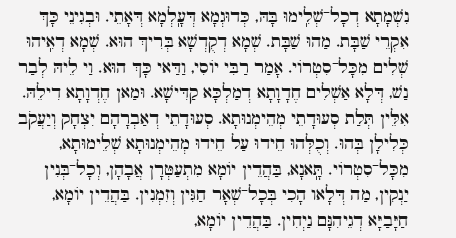נִשְׁמָתָא דְכָל־שְׁלִֽימוּ בָּהּ, כְּדוּגְמָא דְּעָֽלְמָא דְּאָתֵי. וּבְגִינֵי כָּךְ אִקְרֵי שַׁבָּת. מַהוּ שַׁבָּת. שְׁמָא דְקֻדְשָׁא בְּרִיךְ הוּא. שְׁמָא דְאִֽיהוּ שְׁלִים מִכָּל־סִטְרוֹי. אָמַר רַבִּי יוֹסִי, וַדַּאי כָּךְ הוּא. וַי לֵיהּ לְבַר נַשׁ, דְּלָא אַשְׁלִים חֶדָוָתָא דְמַלְכָּא קַדִּישָׁא. וּמַאן חֶדְוָתָא דִילֵהּ. אִלֵּין תְּלַת סְעוּדָתֵי מְהֵימְנוּתָא. סְעוּדָתֵי דְאַבְרָהָם יִצְחָק וְיַעֲקֹב כְּלִילָן בְּהוּ. וְכֻלְּהוּ חֵידוּ עַל חֵידוּ מְהֵימְנוּתָא שְׁלֵימוּתָא, מִכָּל־סִטְרוֹי. תָּֽאנָא, בַּהֲדֵין יוֹמָא מִתְעַטְּרָן אֲבָהָן, וְכָל־בְּנִין יַנְקִין, מַה דְּלָאו הָכִי בְּכָל־שְׁאָר חַגִּין וְזִמְנִין. בַּהֲדֵין יוֹמָא, חַיָּבַיָּא דְגֵיהִנָּם נַיְחִין. בַּהֲדֵין יוֹמָא,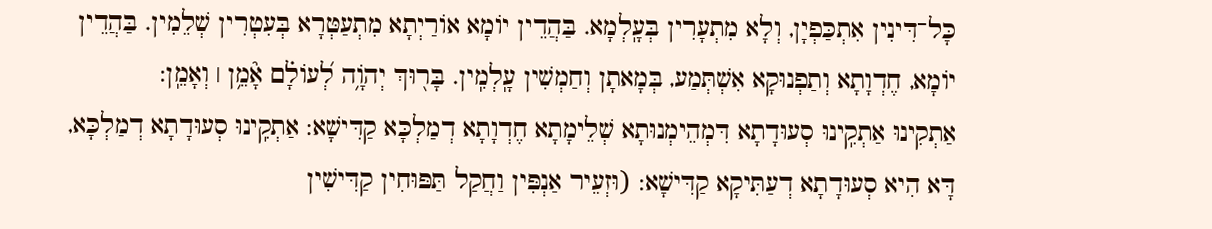כָּל־דִּינִין אִתְכַּפְיָן, וְלָא מִתְעָרִין בְּעָֽלְמָא. בַּהֲדֵין יוֹמָא אוֹרַיְתָא מִתְעַטְּרָא בְּעִטְרִין שְׁלֵמִין. בַּהֲדֵין יוֹמָא, חֶדְוָתָא וְתַפְנוּקָא אִשְׁתְּמַע, בְּמָאתָן וְחַמְשִׁין עָֽלְמִֽין. בָּר֖וּךְ יְהֹוָ֥ה לְ֝עוֹלָ֗ם אָ֘מֵ֥ן ׀ וְאָמֵֽן:
אַתְקִינוּ אַתְקִֽינוּ סְעוּדָתָא דִּמְהֵימְנוּתָא שְׁלֵימָתָא חֶדְוָתָא דְמַלְכָּא קַדִּישָׁא: אַתְקִֽינוּ סְעוּדָתָא דְמַלְכָּא, דָּא הִיא סְעוּדָתָא דְעַתִּיקָא קַדִּישָׁא: (וּזְעֵיר אַנְפִּין וַחֲקַל תַּפּוּחִין קַדִּישִׁין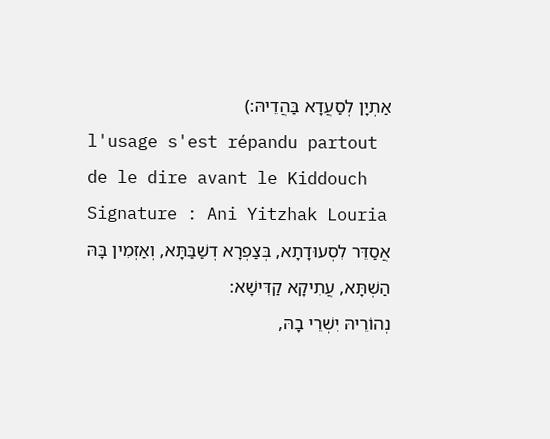אַתְיָן לְסַעֲדָא בַּהֲדֵיהּ:)
l'usage s'est répandu partout de le dire avant le Kiddouch
Signature : Ani Yitzhak Louria
אֲסַדֵּר לִסְעוּדָתָא, בְּצַפְרָא דְשַׁבַּתָּא, וְאַזְמִין בָּהּ הַשְׁתָּא, עֲתִיקָא קַדִּישָׁא:
נְהוֹרֵיהּ יִשְׁרֵי בָהּ,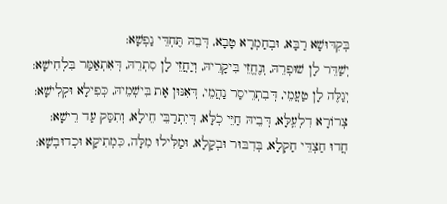בְּקִדּוּשָׁא רַבָּא, וּבְחַמְרָא טָבָא, דְּבֵהּ תֶּחְדֵּי נַפְשָׁא:
יְשַׁדֵּר לָן שׁוּפְרֵהּ, וְנֶחֱזֵי בִּיקָרֵיהּ, וְיַחֲזֵי לָן סִתְרֵהּ, דְּאִתְאַמַּר בִּלְחִישָׁא:
יְגַלֶּה לָן טַעֲמֵי, דְּבִתְרֵיסַר נַהֲמֵי, דְּאִנּוּן אָת בִּישְׁמֵיהּ, כְּפִילָא וּקְלִישָׁא:
צְרוֹרָא דִלְעֵֽלָּא, דְּבֵיהּ חַיֵּי כֹֽלָּא, דְּיִתְרַבֵּי חֵילָא, וְתִסַּק עַד רֵישָׁא:
חֲדוּ חַצְדֵּי חַקְלָא, בְּדִבּוּר וּבְקָלָא, וּמַלִּילוּ מִלָּה, כִּמְתִיקָא וּכְדוּבְשָׁא: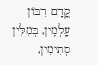קֳדָם רִבּוֹן עָֽלְמִֽין, בְּמִלִּין סְתִימִין,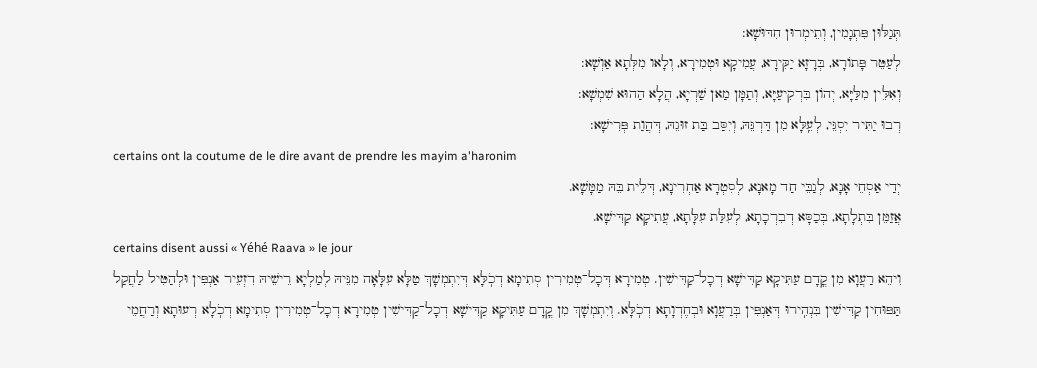תְּגַלּוּן פִּתְגָמִין, וְתֵימְרוּן חִדּוּשָׁא:
לְעַטֵּר פָּתוֹרָא, בְּרָזָא יַקִּירָא, עֲמִיקָא וּטְמִירָא, וְלָאו מִלְּתָא אַוְשָׁא:
וְאִלֵּין מִלַּיָּא, יְהוֹן בִּרְקִיעַיָּא, וְתַמָּן מַאן שַׁרְיָא, הֲלָא הַהוּא שִׁמְשָׁא:
רְבוּ יַתִּיר יִסְגֵּי, לְעֵֽלָּא מִן דַּרְגֵּהּ, וְיִסַּב בַּת זוּגֵהּ, דְּהֲוַת פְּרִישָׁא:
certains ont la coutume de le dire avant de prendre les mayim a'haronim
יְדַי אַסְחֵי אָנָא, לְגַבֵּי חַד מָאנָא, לְסִטְרָא אַחְרִינָא, דְּלֵית בֵּהּ מַמָּשָׁא.
אֲזַמֵּן בִּתְלָתָא, בְּכַסָּא דְבִרְכָתָא, לְעִלַּת עִלָּתָא, עֲתִיקָא קַדִּישָׁא.
certains disent aussi « Yéhé Raava » le jour
וִיהֵא רַעֲוָא מִן קֳדָם עַתִּיקָא קַדִּישָׁא דְכָל־קַדִּישִׁין. טְמִירָא דְּכָל־טְמִירִין סְתִימָא דְכֹֽלָּא דְּיִתְמְשָׁךְ טַלָּא עִלָּאָה מִנֵּיהּ לְמַלְיָא רֵישֵׁיהּ דִזְעֵיר אַנְפִּין וּלְהַטִּיל לַחֲקַל תַּפּוּחִין קַדִּישִׁין בִּנְהִֽירוּ דְּאַנְפִּין בְּרַעֲוָא וּבְחֶדְוָתָא דְכֹֽלָּא. וְיִתְמְשָׁךְ מִן קֳדָם עַתִּיקָא קַדִּישָׁא דְכָל־קַדִּישִׁין טְמִירָא דְכָל־טְמִירִין סְתִימָא דְכֹֽלָא רְעוּתָא וְרַחֲמֵי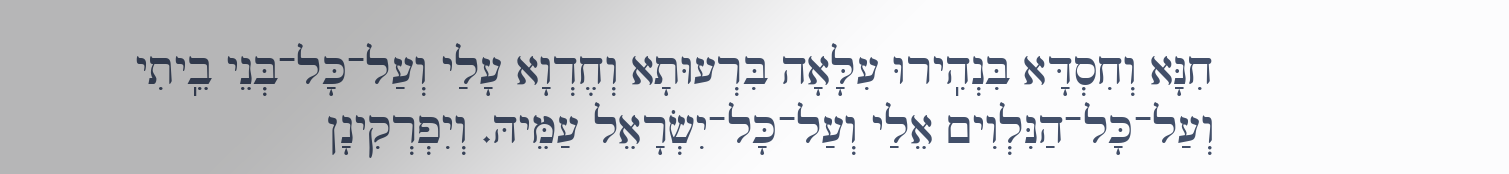חִנָּא וְחִסְדָּא בִּנְהִֽירוּ עִלָּאָה בִּרְעוּתָא וְחֶדְוָא עָלַי וְעַל־כָּל־בְּנֵי בֵֽיתִי וְעַל־כָּל־הַנִּלְוִים אֵלַי וְעַל־כָּל־יִשְׂרָאֵל עַמֵּיהּ. וְיִפְרְקִינָן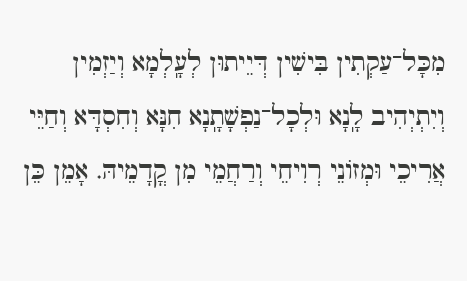מִכָּל־עַקְתִין בִּישִׁין דְּיֵיתוּן לְעָֽלְמָא וְיַזְמִין וְיִתְיְהִיב לָֽנָא וּלְכָל־נַפְשָׁתָֽנָא חִנָּא וְחִסְדָּא וְחַיֵּי אֲרִיכֵי וּמְזוֹנֵי רְוִיחֵי וְרַחֲמֵי מִן קֳדָמֵיהּ. אָמֵן כֵּן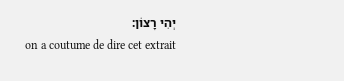יְהִי רָצוֹן:
on a coutume de dire cet extrait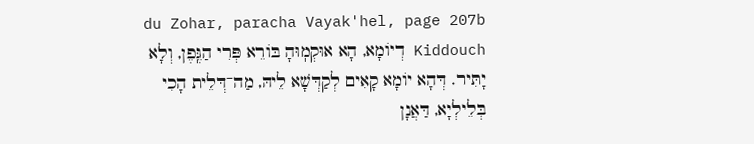du Zohar, paracha Vayak'hel, page 207b
Kiddouch דְיוֹמָא, הָא אוּקְמֽוּהָ בּוֹרֵא פְּרִי הַגֶּֽפֶן, וְלָא יָתִּיר. דְּהָא יוֹמָא קָאִים לְקַדְּשָׁא לֵיהּ, מַה־דְּלֵית הָכִי בְּלֵילְיָא, דַּאֲנָן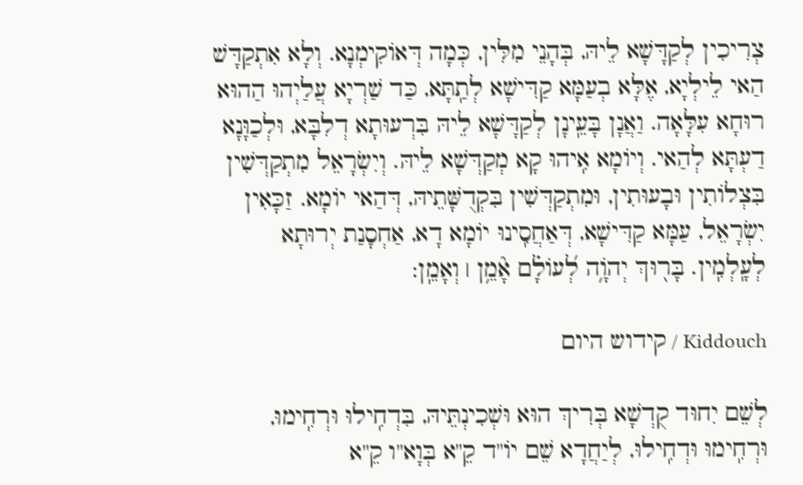צְרִיכִין לְקַדָּשָׁא לֵיהּ, בְּהָנֵי מִלִּין, כְּמָה דְּאוֹקִימְנָא. וְלָא אִתְקַדָּשׁ הַאי לֵילְיָא, אֶלָּא בְעַמָּא קַדִּישָׁא לְתַֽתָּא, כַּד שַׁרְיָא עֲלַיְהוּ הַהוּא רוּחָא עִלָּאָה. וַאֲנָן בָּעֵֽינָן לְקַדָּשָׁא לֵיהּ בִּרְעוּתָא דְלִבָּא, וּלְכַוָּנָא דַעְתָּא לְהַאי. וְיוֹמָא אִֽיהוּ קָא מְקַדְּשָׁא לֵיהּ. וְיִשְׂרָאֵל מִתְקַדְּשִׁין בִּצְלוֹתִין וּבָעוּתִין, וּמִתְקַדְּשִׁין בִּקְדֻשָּׁתֵיהּ, דְּהַאי יוֹמָא. זַכָּאִין יִשְׂרָאֵל, עַמָּא קַדִּישָׁא, דְּאַחֲסִֽינוּ יוֹמָא דָא, אַחְסָנַת יְרוּתָא לְעָֽלְמִֽין. בָּר֖וּךְ יְהֹוָ֥ה לְ֝עוֹלָ֗ם אָ֘מֵ֥ן ׀ וְאָמֵֽן:

Kiddouch / קידוש היום

לְשֵׁם יִחוּד קֻדְשָׁא בְּרִיךְ הוּא וּשְׁכִינְתֵּיהּ, בִּדְחִֽילוּ וּרְחִֽימוּ, וּרְחִֽימוּ וּדְחִֽילוּ, לְיַחֲדָא שֵׁם יוֹ"ד קֵ"א בְּוָא"ו קֵ"א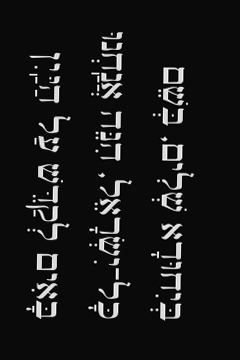בְּיִחוּדָא שְׁלִים, בְּשֵׁם כָּל־יִשְׂרָאֵל, הִנֵּה אֲנַֽחְנוּ בָּאִים לְקַדֵּשׁ עַל הַיַּֽיִן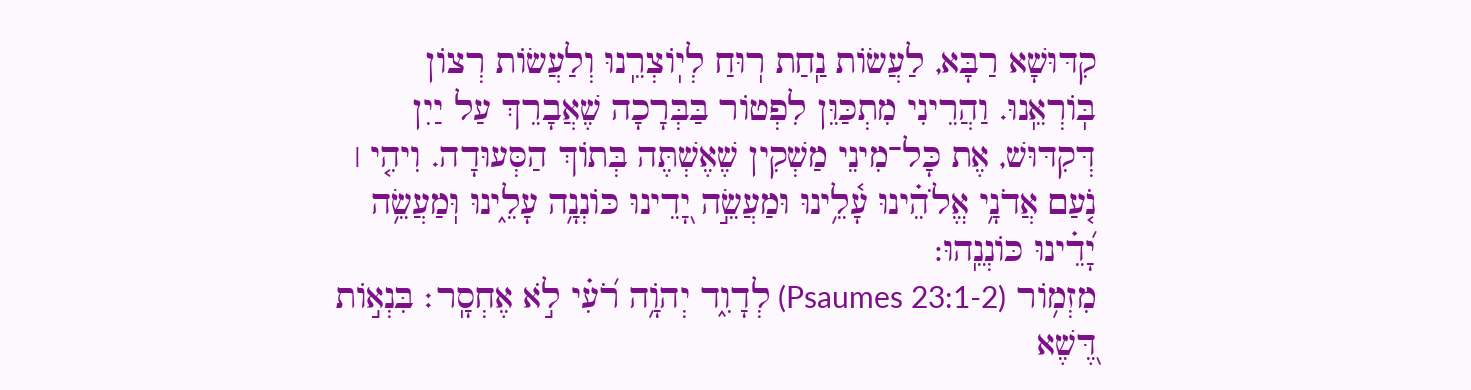קִדּוּשָׁא רַבָּא, לַעֲשׂוֹת נַֽחַת רֽוּחַ לְיֽוֹצְרֵֽנוּ וְלַעֲשׂוֹת רְצוֹן בּֽוֹרְאֵֽנוּ. וַהֲרֵינִי מִתְכַּוֵּן לִפְטוֹר בַּבְּרָכָה שֶׁאֲבָרֵךְ עַל יַיִן דְּקִדּוּשׁ, אֶת כָּל־מִינֵי מַשְׁקִין שֶׁאֶשְׁתֶּה בְּתוֹךְ הַסְּעוּדָה. וִיהִ֤י ׀ נֹ֤עַם אֲדֹנָ֥י אֱלֹהֵ֗ינוּ עָ֫לֵ֥ינוּ וּמַעֲשֵׂ֣ה יָ֭דֵינוּ כּוֹנְנָ֥ה עָלֵ֑ינוּ וּֽמַעֲשֵׂ֥ה יָ֝דֵ֗ינוּ כּוֹנְנֵֽהוּ:
מִזְמ֥וֹר (Psaumes 23:1-2) לְדָוִ֑ד יְהֹוָ֥ה רֹ֝עִ֗י לֹ֣א אֶחְסָֽר׃ בִּנְא֣וֹת דֶּ֭שֶׁא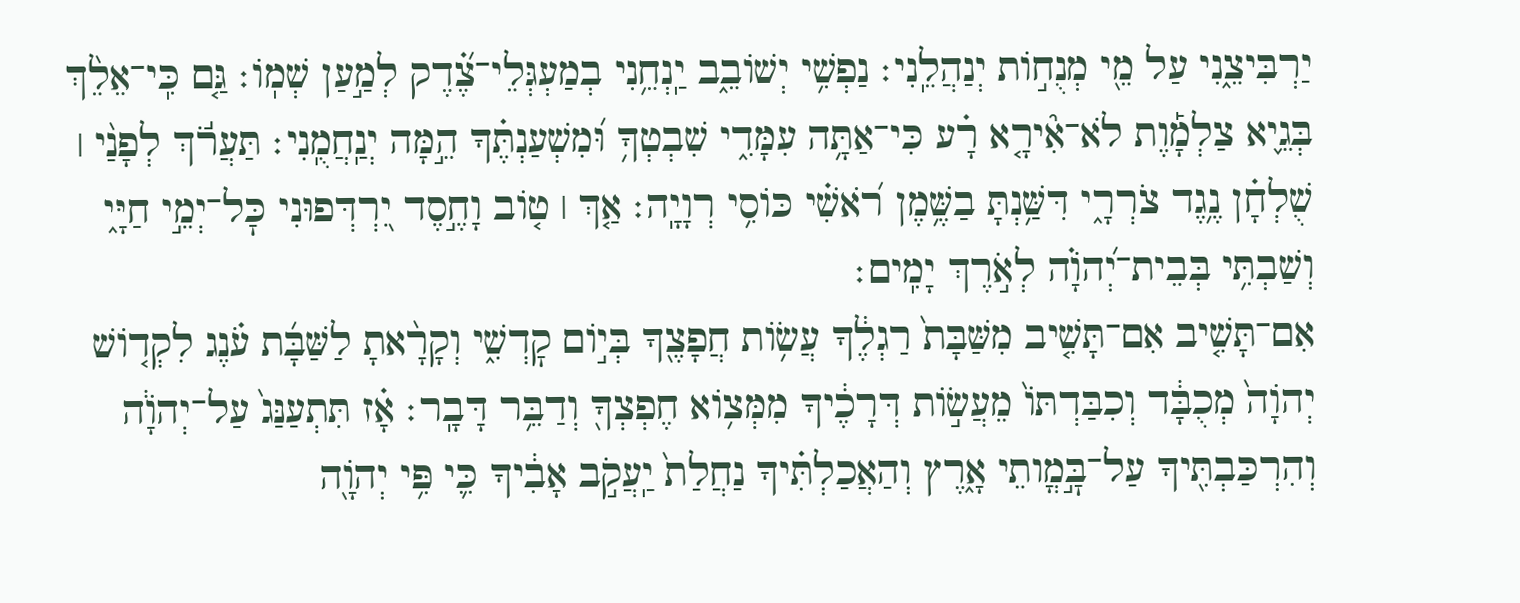יַרְבִּיצֵ֑נִי עַל מֵ֖י מְנֻח֣וֹת יְנַהֲלֵֽנִי׃ נַפְשִׁ֥י יְשׁוֹבֵ֑ב יַֽנְחֵ֥נִי בְמַעְגְּלֵי־צֶ֝֗דֶק לְמַ֣עַן שְׁמֽוֹ׃ גַּ֤ם כִּֽי־אֵלֵ֨ךְ בְּגֵ֪יא צַלְמָ֡וֶת לֹא־אִ֘ירָ֤א רָ֗ע כִּי־אַתָּ֥ה עִמָּדִ֑י שִׁבְטְךָ֥ וּ֝מִשְׁעַנְתֶּ֗ךָ הֵ֣מָּה יְנַֽחֲמֻֽנִי׃ תַּעֲרֹ֬ךְ לְפָנַ֨י ׀ שֻׁלְחָ֗ן נֶ֥גֶד צֹרְרָ֑י דִּשַּׁ֥נְתָּ בַשֶּׁ֥מֶן רֹ֝אשִׁ֗י כּוֹסִ֥י רְוָיָֽה׃ אַ֤ךְ ׀ ט֤וֹב וָחֶ֣סֶד יִ֭רְדְּפוּנִי כׇּל־יְמֵ֣י חַיָּ֑י וְשַׁבְתִּ֥י בְּבֵית־יְ֝הֹוָ֗ה לְאֹ֣רֶךְ יָמִֽים׃
אִם־תָּשִׁ֤יב אִם־תָּשִׁ֤יב מִשַּׁבָּת֙ רַגְלֶ֔ךָ עֲשׂ֥וֹת חֲפָצֶ֖ךָ בְּי֣וֹם קׇדְשִׁ֑י וְקָרָ֨אתָ לַשַּׁבָּ֜ת עֹ֗נֶג לִקְד֤וֹשׁ יְהֹוָה֙ מְכֻבָּ֔ד וְכִבַּדְתּוֹ֙ מֵעֲשׂ֣וֹת דְּרָכֶ֔יךָ מִמְּצ֥וֹא חֶפְצְךָ֖ וְדַבֵּ֥ר דָּבָֽר׃ אָ֗ז תִּתְעַנַּג֙ עַל־יְהֹוָ֔ה וְהִרְכַּבְתִּ֖יךָ עַל־בׇּ֣מֳותֵי אָ֑רֶץ וְהַאֲכַלְתִּ֗יךָ נַחֲלַת֙ יַֽעֲקֹ֣ב אָבִ֔יךָ כִּ֛י פִּ֥י יְהֹוָ֖ה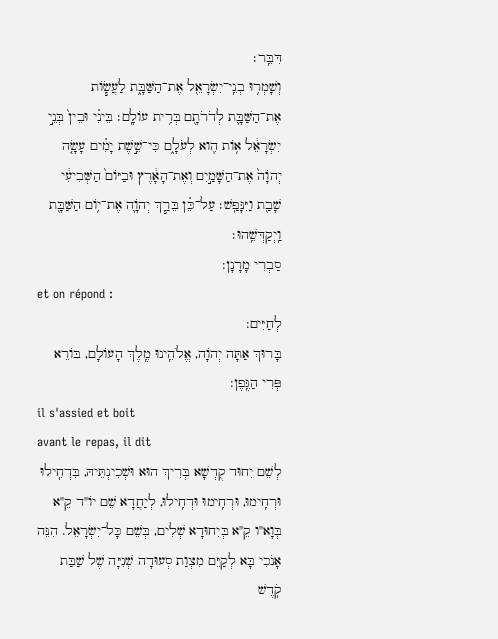דִּבֵּֽר׃
וְשָׁמְר֥וּ בְנֵֽי־יִשְׂרָאֵ֖ל אֶת־הַשַּׁבָּ֑ת לַעֲשׂ֧וֹת אֶת־הַשַּׁבָּ֛ת לְדֹרֹתָ֖ם בְּרִ֥ית עוֹלָֽם׃ בֵּינִ֗י וּבֵין֙ בְּנֵ֣י יִשְׂרָאֵ֔ל א֥וֹת הִ֖וא לְעֹלָ֑ם כִּי־שֵׁ֣שֶׁת יָמִ֗ים עָשָׂ֤ה יְהֹוָה֙ אֶת־הַשָּׁמַ֣יִם וְאֶת־הָאָ֔רֶץ וּבַיּוֹם֙ הַשְּׁבִיעִ֔י שָׁבַ֖ת וַיִּנָּפַֽשׁ׃ עַל־כֵּ֗ן בֵּרַ֧ךְ יְהֹוָ֛ה אֶת־י֥וֹם הַשַּׁבָּ֖ת וַֽיְקַדְּשֵֽׁהוּ׃
סַבְרִי מָרָנָן:
et on répond :
לְחַיִּים:
בָּרוּךְ אַתָּה יְהֹוָה, אֱלֹהֵֽינוּ מֶֽלֶךְ הָעוֹלָם, בּוֹרֵא פְּרִי הַגֶּֽפֶן:
il s'assied et boit
avant le repas, il dit
לְשֵׁם יִחוּד קֻדְשָׁא בְּרִיךְ הוּא וּשְׁכִינְתֵּיהּ, בִּדְחִֽילוּ וּרְחִֽימוּ, וּרְחִֽימוּ וּדְחִֽילוּ, לְיַחֲדָא שֵׁם יוֹ"ד קֵ"א בְּוָא"ו קֵ"א בְּיִחוּדָא שְׁלִים, בְּשֵׁם כָּל־יִשְׂרָאֵל. הִנֵּה אָנֹכִי בָּא לְקַיֵּם מִצְוַת סְעוּדָה שְׁנִיָּה שֶׁל שַׁבַּת קֹֽדֶשׁ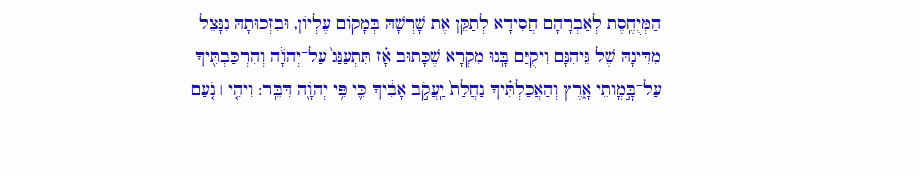הַמְּיֻחֶֽסֶת לְאַבְרָהָם חֲסִידָא לְתַקֵּן אֶת שָׁרְשָׁהּ בְּמָקוֹם עֶלְיוֹן, וּבִזְכוּתָהּ נִנָּצֵל מִדִּינָהּ שֶׁל גֵּיהִנָּם וִיקֻיַּם בָּֽנוּ מִקְרָא שֶׁכָּתוּב אָ֗ז תִּתְעַנַּג֙ עַל־יְהֹוָ֔ה וְהִרְכַּבְתִּ֖יךָ עַל־בׇּ֣מֳותֵי אָ֑רֶץ וְהַאֲכַלְתִּ֗יךָ נַחֲלַת֙ יַֽעֲקֹ֣ב אָבִ֔יךָ כִּ֛י פִּ֥י יְהֹוָ֖ה דִּבֵּֽר: וִיהִ֤י ׀ נֹ֤עַם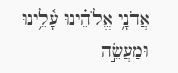אֲדֹנָ֥י אֱלֹהֵ֗ינוּ עָ֫לֵ֥ינוּ וּמַעֲשֵׂ֣ה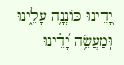יָ֭דֵינוּ כּוֹנְנָ֥ה עָלֵ֑ינוּ וּֽמַעֲשֵׂ֥ה יָ֝דֵ֗ינוּ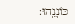כּוֹנְנֵֽהוּ: